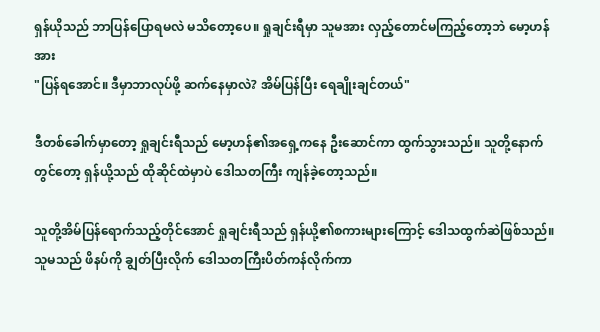ရှန်ယိုသည် ဘာပြန်ပြောရမလဲ မသိတော့ပေ။ ရှုချင်းရီမှာ သူမအား လှည့်တောင်မကြည့်တော့ဘဲ မော့ဟန်အား
"ပြန်ရအောင်။ ဒီမှာဘာလုပ်ဖို့ ဆက်နေမှာလဲ? အိမ်ပြန်ပြီး ရေချိုးချင်တယ်"

ဒီတစ်ခေါက်မှာတော့ ရှုချင်းရီသည် မော့ဟန်၏အရှေ့ကနေ ဦးဆောင်ကာ ထွက်သွားသည်။ သူတို့နောက်တွင်တော့ ရှန်ယို့သည် ထိုဆိုင်ထဲမှာပဲ ဒေါသတကြီး ကျန်ခဲ့တော့သည်။

သူတို့အိမ်ပြန်ရောက်သည့်တိုင်အောင် ရှုချင်းရီသည် ရှန်ယို့၏စကားများကြောင့် ဒေါသထွက်ဆဲဖြစ်သည်။ သူမသည် ဖိနပ်ကို ချွတ်ပြီးလိုက် ဒေါသတကြီးပိတ်ကန်လိုက်ကာ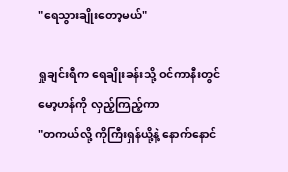"ရေသွားချိုးတော့မယ်"

ရှုချင်းရီက ရေချိုးခန်းသို့ ဝင်ကာနီးတွင် မော့ဟန်ကို လှည့်ကြည့်ကာ
"တကယ်လို့ ကိုကြီးရှန်ယို့နဲ့ နောက်နောင်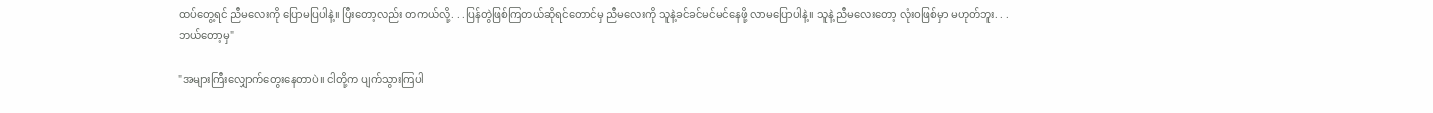ထပ်တွေ့ရင် ညီမလေးကို ပြောမပြပါနဲ့။ ပြီးတော့လည်း တကယ်လို့. . .ပြန်တွဲဖြစ်ကြတယ်ဆိုရင်တောင်မှ ညီမလေးကို သူနဲ့ခင်ခင်မင်မင်နေဖို့ လာမပြောပါနဲ့။ သူနဲ့ ညီမလေးတော့ လုံးဝဖြစ်မှာ မဟုတ်ဘူး. . .ဘယ်တော့မှ"

"အများကြီးလျှောက်တွေးနေတာပဲ။ ငါတို့က ပျက်သွားကြပါ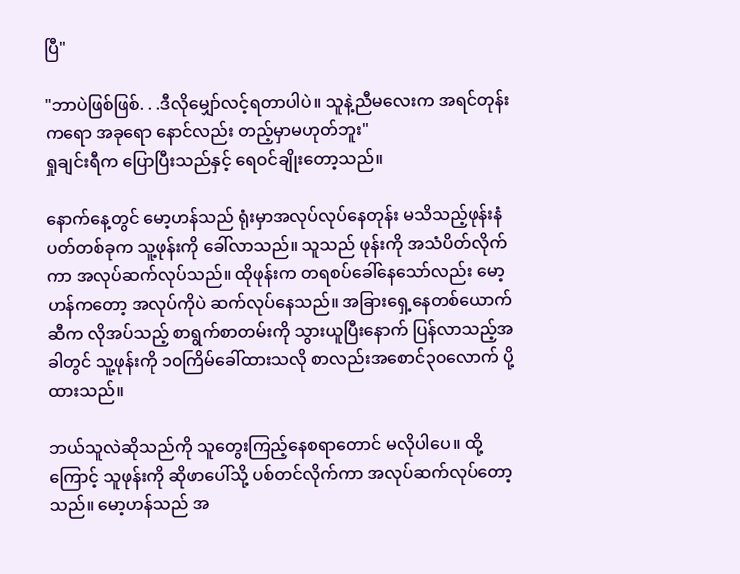ပြီ"

"ဘာပဲဖြစ်ဖြစ်. . .ဒီလိုမျှော်လင့်ရတာပါပဲ။ သူနဲ့ညီမလေးက အရင်တုန်းကရော အခုရော နောင်လည်း တည့်မှာမဟုတ်ဘူး"
ရှုချင်းရီက ပြောပြီးသည်နှင့် ရေဝင်ချိုးတော့သည်။

နောက်နေ့တွင် မော့ဟန်သည် ရုံးမှာအလုပ်လုပ်နေတုန်း မသိသည့်ဖုန်းနံပတ်တစ်ခုက သူ့ဖုန်းကို ခေါ်လာသည်။ သူသည် ဖုန်းကို အသံပိတ်လိုက်ကာ အလုပ်ဆက်လုပ်သည်။ ထိုဖုန်းက တရစပ်ခေါ်နေသော်လည်း မော့ဟန်ကတော့ အလုပ်ကိုပဲ ဆက်လုပ်နေသည်။ အခြားရှေ့နေတစ်ယောက်ဆီက လိုအပ်သည့် စာရွက်စာတမ်းကို သွားယူပြီးနောက် ပြန်လာသည့်အခါတွင် သူ့ဖုန်းကို ၁၀ကြိမ်ခေါ်ထားသလို စာလည်းအစောင်၃၀လောက် ပို့ထားသည်။

ဘယ်သူလဲဆိုသည်ကို သူတွေးကြည့်နေစရာတောင် မလိုပါပေ။ ထို့ကြောင့် သူဖုန်းကို ဆိုဖာပေါ်သို့ ပစ်တင်လိုက်ကာ အလုပ်ဆက်လုပ်တော့သည်။ မော့ဟန်သည် အ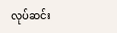လုပ်ဆင်း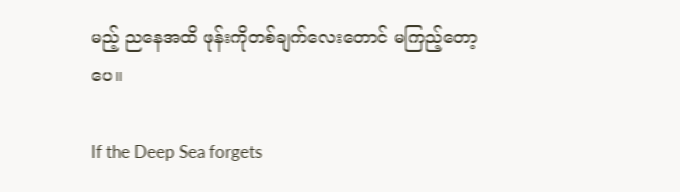မည့် ညနေအထိ ဖုန်းကိုတစ်ချက်လေးတောင် မကြည့်တော့ပေ။

If the Deep Sea forgets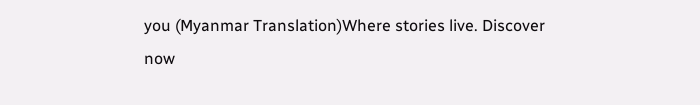you (Myanmar Translation)Where stories live. Discover now